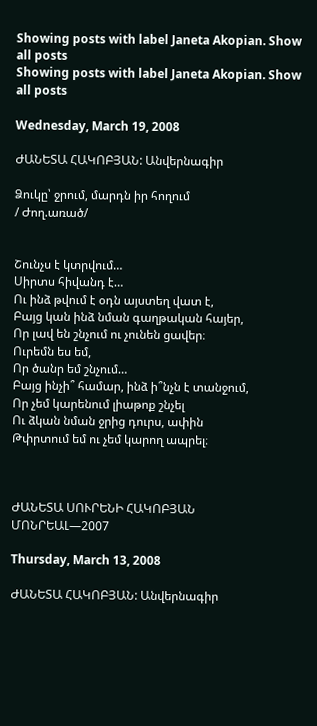Showing posts with label Janeta Akopian. Show all posts
Showing posts with label Janeta Akopian. Show all posts

Wednesday, March 19, 2008

ԺԱՆԵՏԱ ՀԱԿՈԲՅԱՆ: Անվերնագիր

Ձուկը՝ ջրում, մարդն իր հողում
/ Ժող.առած/


Շունչս է կտրվում…
Սիրտս հիվանդ է…
Ու ինձ թվում է օդն այստեղ վատ է,
Բայց կան ինձ նման գաղթական հայեր,
Որ լավ են շնչում ու չունեն ցավեր։
Ուրեմն ես եմ,
Որ ծանր եմ շնչում…
Բայց ինչի՞ համար, ինձ ի՞նչն է տանջում,
Որ չեմ կարենում լիաթոք շնչել
Ու ձկան նման ջրից դուրս, ափին
Թփրտում եմ ու չեմ կարող ապրել։



ԺԱՆԵՏԱ ՍՈՒՐԵՆԻ ՀԱԿՈԲՅԱՆ
ՄՈՆՐԵԱԼ—2007

Thursday, March 13, 2008

ԺԱՆԵՏԱ ՀԱԿՈԲՅԱՆ: Անվերնագիր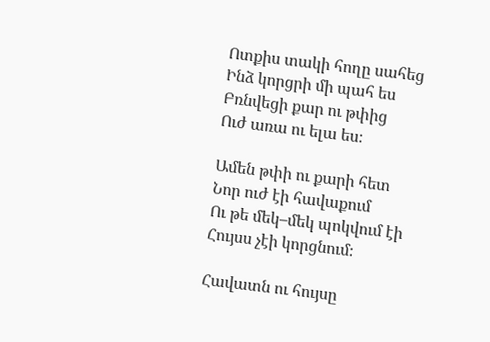Ոտքիս տակի հողը սահեց
Ինձ կորցրի մի պահ ես
Բռնվեցի քար ու թփից
Ուժ առա ու ելա ես։

Ամեն թփի ու քարի հետ
Նոր ուժ էի հավաքում
Ու թե մեկ–մեկ պոկվում էի
Հույսս չէի կորցնում։

Հավատն ու հույսը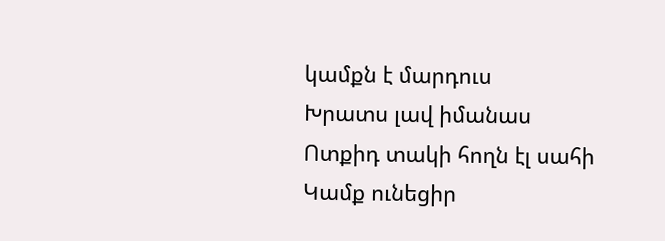կամքն է մարդուս
Խրատս լավ իմանաս
Ոտքիդ տակի հողն էլ սահի
Կամք ունեցիր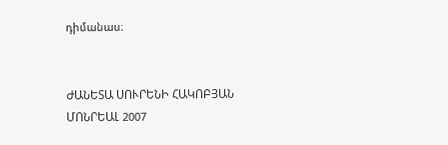դիմանաս։


ԺԱՆԵՏԱ ՍՈՒՐԵՆԻ ՀԱԿՈԲՅԱՆ
ՄՈՆՐԵԱԼ 2007